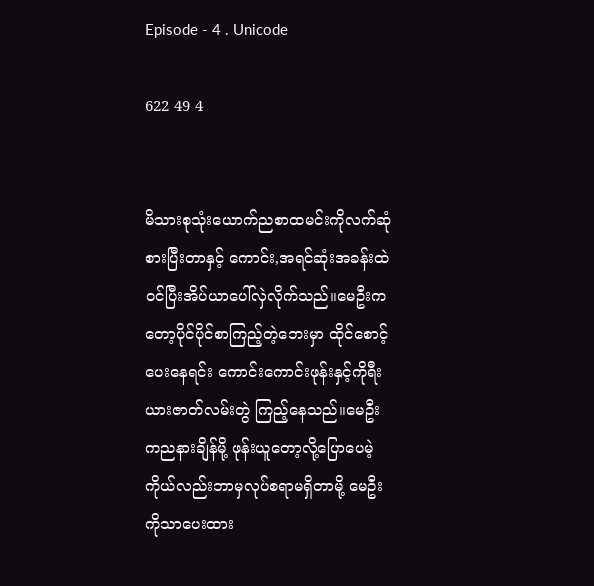Episode - 4 . Unicode

622 49 4


မိသားစုသုံးယောက်ညစာထမင်းကိုလက်ဆုံစားပြီးတာနှင့် ကောင်း,အရင်ဆုံးအခန်းထဲဝင်ပြီးအိပ်ယာပေါ်လှဲလိုက်သည်။မေဦးကတော့ပိုင်ပိုင်စာကြည့်တဲ့ဘေးမှာ ထိုင်စောင့်ပေးနေရင်း ကောင်းကောင်းဖုန်းနှင့်ကိုရီးယားဇာတ်လမ်းတွဲ ကြည့်နေသည်။မေဦးကညနားချိန်မို့ ဖုန်းယူတော့လို့ပြောပေမဲ့ ကိုယ်လည်းဘာမှလုပ်စရာမရှိတာမို့ မေဦးကိုသာပေးထား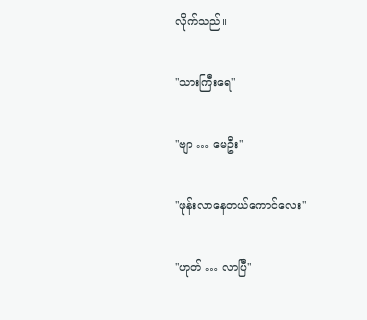လိုက်သည်။

"သားကြီးရေ"

"ဗျာ … မေဦး"

"ဖုန်းလာနေတယ်ကောင်လေး"

"ဟုတ် … လာပြီ"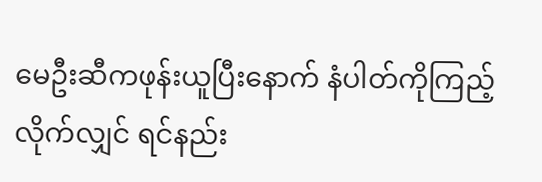မေဦးဆီကဖုန်းယူပြီးနောက် နံပါတ်ကိုကြည့်လိုက်လျှင် ရင်နည်း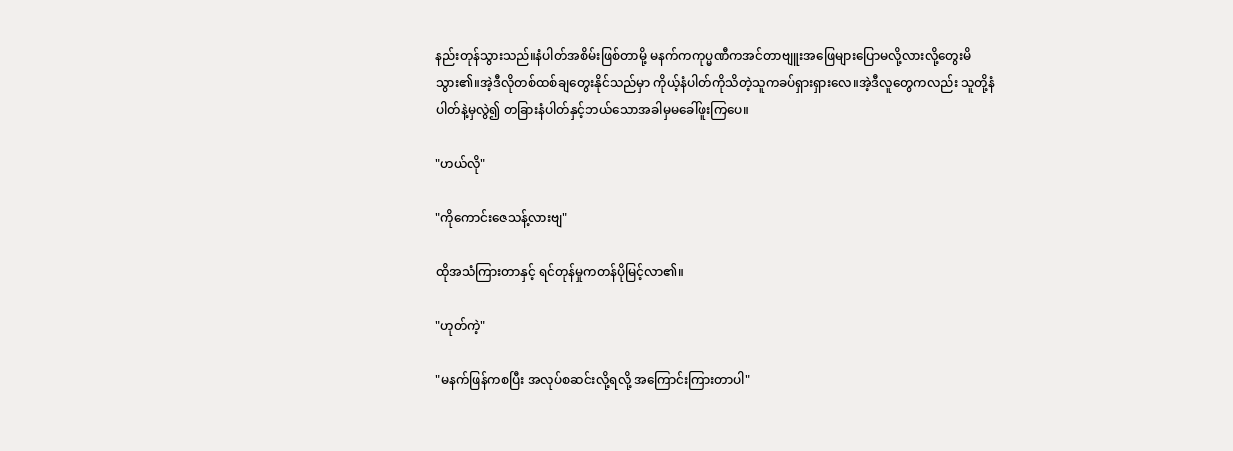နည်းတုန်သွားသည်။နံပါတ်အစိမ်းဖြစ်တာမို့ မနက်ကကုပ္မဏီကအင်တာဗျူးအဖြေများပြောမလို့လားလို့တွေးမိသွား၏။အဲ့ဒီလိုတစ်ထစ်ချတွေးနိုင်သည်မှာ ကိုယ့်နံပါတ်ကိုသိတဲ့သူကခပ်ရှားရှားလေ။အဲ့ဒီလူတွေကလည်း သူတို့နံပါတ်နဲ့မှလွဲ၍ တခြားနံပါတ်နှင့်ဘယ်သောအခါမှမခေါ်ဖူးကြပေ။

"ဟယ်လို"

"ကိုကောင်းဇေသန့်လားဗျ"

ထိုအသံကြားတာနှင့် ရင်တုန်မှုကတန်ပိုမြင့်လာ၏။

"ဟုတ်ကဲ့"

"မနက်ဖြန်ကစပြီး အလုပ်စဆင်းလို့ရလို့ အကြောင်းကြားတာပါ"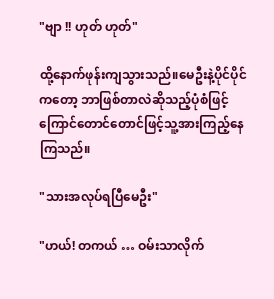"ဗျာ !! ဟုတ် ဟုတ်"

ထို့နောက်ဖုန်းကျသွားသည်။မေဦးနဲ့ပိုင်ပိုင်ကတော့ ဘာဖြစ်တာလဲဆိုသည့်ပုံစံဖြင့် ကြောင်တောင်တောင်ဖြင့်သူ့အားကြည့်နေကြသည်။

"သားအလုပ်ရပြီမေဦး"

"ဟယ်! တကယ် … ဝမ်းသာလိုက်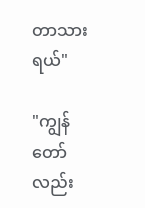တာသားရယ်"

"ကျွန်တော်လည်း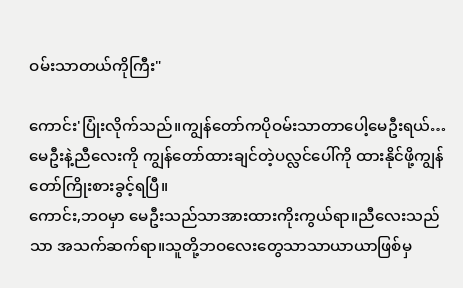ဝမ်းသာတယ်ကိုကြီး"

ကောင်း'ပြုံးလိုက်သည်။ကျွန်တော်ကပိုဝမ်းသာတာပေါ့မေဦးရယ်…မေဦးနဲ့ညီလေးကို ကျွန်တော်ထားချင်တဲ့ပလ္လင်ပေါ်ကို ထားနိုင်ဖို့ကျွန်တော်ကြိုးစားခွင့်ရပြီ။
ကောင်း,ဘဝမှာ မေဦးသည်သာအားထားကိုးကွယ်ရာ။ညီလေးသည်သာ အသက်ဆက်ရာ။သူတို့ဘဝလေးတွေသာသာယာယာဖြစ်မှ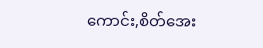ကောင်း,စိတ်အေး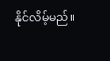နိုင်လိမ့်မည်။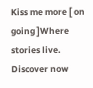Kiss me more [ on going ]Where stories live. Discover now